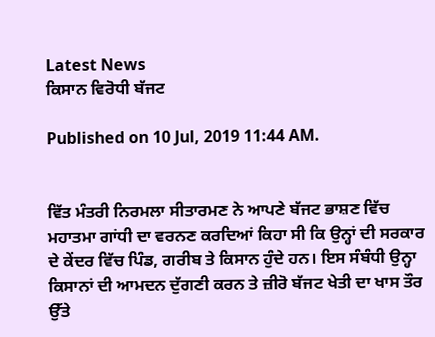Latest News
ਕਿਸਾਨ ਵਿਰੋਧੀ ਬੱਜਟ

Published on 10 Jul, 2019 11:44 AM.


ਵਿੱਤ ਮੰਤਰੀ ਨਿਰਮਲਾ ਸੀਤਾਰਮਣ ਨੇ ਆਪਣੇ ਬੱਜਟ ਭਾਸ਼ਣ ਵਿੱਚ ਮਹਾਤਮਾ ਗਾਂਧੀ ਦਾ ਵਰਨਣ ਕਰਦਿਆਂ ਕਿਹਾ ਸੀ ਕਿ ਉਨ੍ਹਾਂ ਦੀ ਸਰਕਾਰ ਦੇ ਕੇਂਦਰ ਵਿੱਚ ਪਿੰਡ, ਗਰੀਬ ਤੇ ਕਿਸਾਨ ਹੁੰਦੇ ਹਨ। ਇਸ ਸੰਬੰਧੀ ਉਨ੍ਹਾ ਕਿਸਾਨਾਂ ਦੀ ਆਮਦਨ ਦੁੱਗਣੀ ਕਰਨ ਤੇ ਜ਼ੀਰੋ ਬੱਜਟ ਖੇਤੀ ਦਾ ਖਾਸ ਤੌਰ ਉੱਤੇ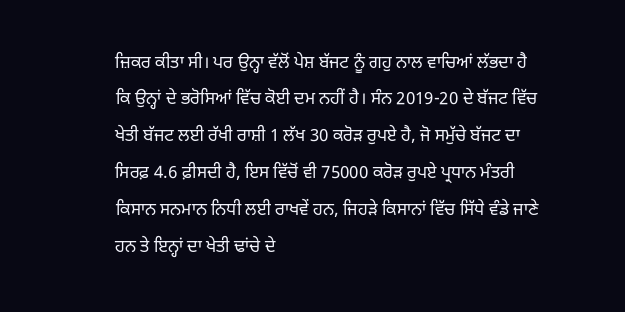ਜ਼ਿਕਰ ਕੀਤਾ ਸੀ। ਪਰ ਉਨ੍ਹਾ ਵੱਲੋਂ ਪੇਸ਼ ਬੱਜਟ ਨੂੰ ਗਹੁ ਨਾਲ ਵਾਚਿਆਂ ਲੱਭਦਾ ਹੈ ਕਿ ਉਨ੍ਹਾਂ ਦੇ ਭਰੋਸਿਆਂ ਵਿੱਚ ਕੋਈ ਦਮ ਨਹੀਂ ਹੈ। ਸੰਨ 2019-20 ਦੇ ਬੱਜਟ ਵਿੱਚ ਖੇਤੀ ਬੱਜਟ ਲਈ ਰੱਖੀ ਰਾਸ਼ੀ 1 ਲੱਖ 30 ਕਰੋੜ ਰੁਪਏ ਹੈ, ਜੋ ਸਮੁੱਚੇ ਬੱਜਟ ਦਾ ਸਿਰਫ਼ 4.6 ਫ਼ੀਸਦੀ ਹੈ, ਇਸ ਵਿੱਚੋਂ ਵੀ 75000 ਕਰੋੜ ਰੁਪਏ ਪ੍ਰਧਾਨ ਮੰਤਰੀ ਕਿਸਾਨ ਸਨਮਾਨ ਨਿਧੀ ਲਈ ਰਾਖਵੇਂ ਹਨ, ਜਿਹੜੇ ਕਿਸਾਨਾਂ ਵਿੱਚ ਸਿੱਧੇ ਵੰਡੇ ਜਾਣੇ ਹਨ ਤੇ ਇਨ੍ਹਾਂ ਦਾ ਖੇਤੀ ਢਾਂਚੇ ਦੇ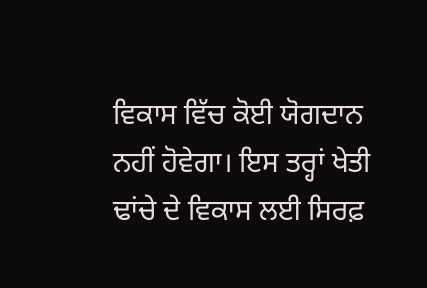ਵਿਕਾਸ ਵਿੱਚ ਕੋਈ ਯੋਗਦਾਨ ਨਹੀਂ ਹੋਵੇਗਾ। ਇਸ ਤਰ੍ਹਾਂ ਖੇਤੀ ਢਾਂਚੇ ਦੇ ਵਿਕਾਸ ਲਈ ਸਿਰਫ਼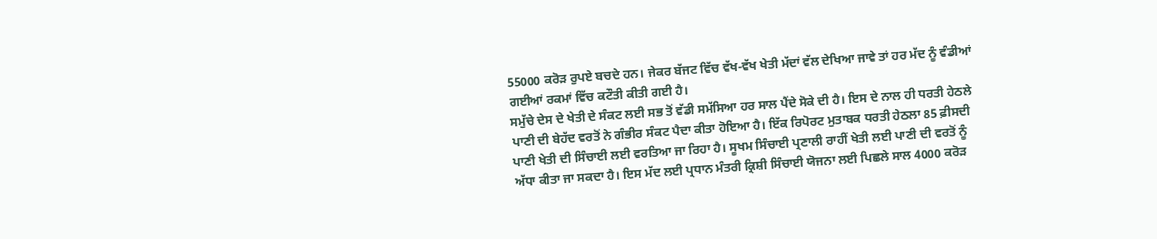55000 ਕਰੋੜ ਰੁਪਏ ਬਚਦੇ ਹਨ। ਜੇਕਰ ਬੱਜਟ ਵਿੱਚ ਵੱਖ-ਵੱਖ ਖੇਤੀ ਮੱਦਾਂ ਵੱਲ ਦੇਖਿਆ ਜਾਵੇ ਤਾਂ ਹਰ ਮੱਦ ਨੂੰ ਵੰਡੀਆਂ ਗਈਆਂ ਰਕਮਾਂ ਵਿੱਚ ਕਟੌਤੀ ਕੀਤੀ ਗਈ ਹੈ।
ਸਮੁੱਚੇ ਦੇਸ ਦੇ ਖੇਤੀ ਦੇ ਸੰਕਟ ਲਈ ਸਭ ਤੋਂ ਵੱਡੀ ਸਮੱਸਿਆ ਹਰ ਸਾਲ ਪੈਂਦੇ ਸੋਕੇ ਦੀ ਹੈ। ਇਸ ਦੇ ਨਾਲ ਹੀ ਧਰਤੀ ਹੇਠਲੇ ਪਾਣੀ ਦੀ ਬੇਹੱਦ ਵਰਤੋਂ ਨੇ ਗੰਭੀਰ ਸੰਕਟ ਪੈਦਾ ਕੀਤਾ ਹੋਇਆ ਹੈ। ਇੱਕ ਰਿਪੋਰਟ ਮੁਤਾਬਕ ਧਰਤੀ ਹੇਠਲਾ 85 ਫ਼ੀਸਦੀ ਪਾਣੀ ਖੇਤੀ ਦੀ ਸਿੰਚਾਈ ਲਈ ਵਰਤਿਆ ਜਾ ਰਿਹਾ ਹੈ। ਸੂਖਮ ਸਿੰਚਾਈ ਪ੍ਰਣਾਲੀ ਰਾਹੀਂ ਖੇਤੀ ਲਈ ਪਾਣੀ ਦੀ ਵਰਤੋਂ ਨੂੰ ਅੱਧਾ ਕੀਤਾ ਜਾ ਸਕਦਾ ਹੈ। ਇਸ ਮੱਦ ਲਈ ਪ੍ਰਧਾਨ ਮੰਤਰੀ ਕ੍ਰਿਸ਼ੀ ਸਿੰਚਾਈ ਯੋਜਨਾ ਲਈ ਪਿਛਲੇ ਸਾਲ 4000 ਕਰੋੜ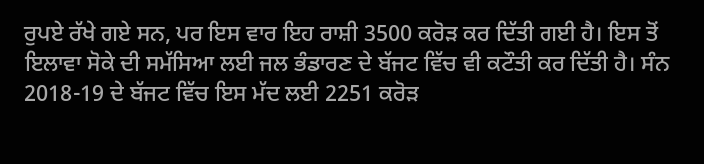ਰੁਪਏ ਰੱਖੇ ਗਏ ਸਨ, ਪਰ ਇਸ ਵਾਰ ਇਹ ਰਾਸ਼ੀ 3500 ਕਰੋੜ ਕਰ ਦਿੱਤੀ ਗਈ ਹੈ। ਇਸ ਤੋਂ ਇਲਾਵਾ ਸੋਕੇ ਦੀ ਸਮੱਸਿਆ ਲਈ ਜਲ ਭੰਡਾਰਣ ਦੇ ਬੱਜਟ ਵਿੱਚ ਵੀ ਕਟੌਤੀ ਕਰ ਦਿੱਤੀ ਹੈ। ਸੰਨ 2018-19 ਦੇ ਬੱਜਟ ਵਿੱਚ ਇਸ ਮੱਦ ਲਈ 2251 ਕਰੋੜ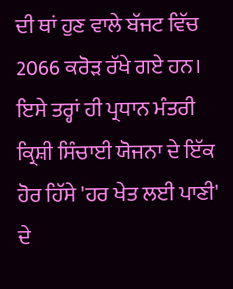ਦੀ ਥਾਂ ਹੁਣ ਵਾਲੇ ਬੱਜਟ ਵਿੱਚ 2066 ਕਰੋੜ ਰੱਖੇ ਗਏ ਹਨ। ਇਸੇ ਤਰ੍ਹਾਂ ਹੀ ਪ੍ਰਧਾਨ ਮੰਤਰੀ ਕ੍ਰਿਸ਼ੀ ਸਿੰਚਾਈ ਯੋਜਨਾ ਦੇ ਇੱਕ ਹੋਰ ਹਿੱਸੇ 'ਹਰ ਖੇਤ ਲਈ ਪਾਣੀ' ਦੇ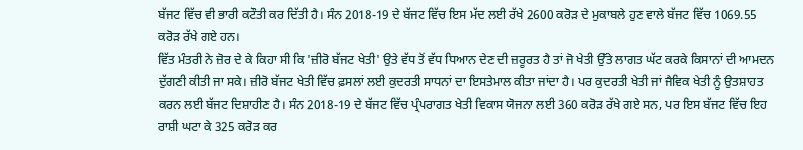ਬੱਜਟ ਵਿੱਚ ਵੀ ਭਾਰੀ ਕਟੌਤੀ ਕਰ ਦਿੱਤੀ ਹੈ। ਸੰਨ 2018-19 ਦੇ ਬੱਜਟ ਵਿੱਚ ਇਸ ਮੱਦ ਲਈ ਰੱਖੇ 2600 ਕਰੋੜ ਦੇ ਮੁਕਾਬਲੇ ਹੁਣ ਵਾਲੇ ਬੱਜਟ ਵਿੱਚ 1069.55 ਕਰੋੜ ਰੱਖੇ ਗਏ ਹਨ।
ਵਿੱਤ ਮੰਤਰੀ ਨੇ ਜ਼ੋਰ ਦੇ ਕੇ ਕਿਹਾ ਸੀ ਕਿ 'ਜ਼ੀਰੋ ਬੱਜਟ ਖੇਤੀ' ਉਤੇ ਵੱਧ ਤੋਂ ਵੱਧ ਧਿਆਨ ਦੇਣ ਦੀ ਜ਼ਰੂਰਤ ਹੈ ਤਾਂ ਜੋ ਖੇਤੀ ਉੱਤੇ ਲਾਗਤ ਘੱਟ ਕਰਕੇ ਕਿਸਾਨਾਂ ਦੀ ਆਮਦਨ ਦੁੱਗਣੀ ਕੀਤੀ ਜਾ ਸਕੇ। ਜ਼ੀਰੋ ਬੱਜਟ ਖੇਤੀ ਵਿੱਚ ਫ਼ਸਲਾਂ ਲਈ ਕੁਦਰਤੀ ਸਾਧਨਾਂ ਦਾ ਇਸਤੇਮਾਲ ਕੀਤਾ ਜਾਂਦਾ ਹੈ। ਪਰ ਕੁਦਰਤੀ ਖੇਤੀ ਜਾਂ ਜੈਵਿਕ ਖੇਤੀ ਨੂੰ ਉਤਸ਼ਾਹਤ ਕਰਨ ਲਈ ਬੱਜਟ ਦਿਸ਼ਾਹੀਣ ਹੈ। ਸੰਨ 2018-19 ਦੇ ਬੱਜਟ ਵਿੱਚ ਪ੍ਰੰਪਰਾਗਤ ਖੇਤੀ ਵਿਕਾਸ ਯੋਜਨਾ ਲਈ 360 ਕਰੋੜ ਰੱਖੇ ਗਏ ਸਨ, ਪਰ ਇਸ ਬੱਜਟ ਵਿੱਚ ਇਹ ਰਾਸ਼ੀ ਘਟਾ ਕੇ 325 ਕਰੋੜ ਕਰ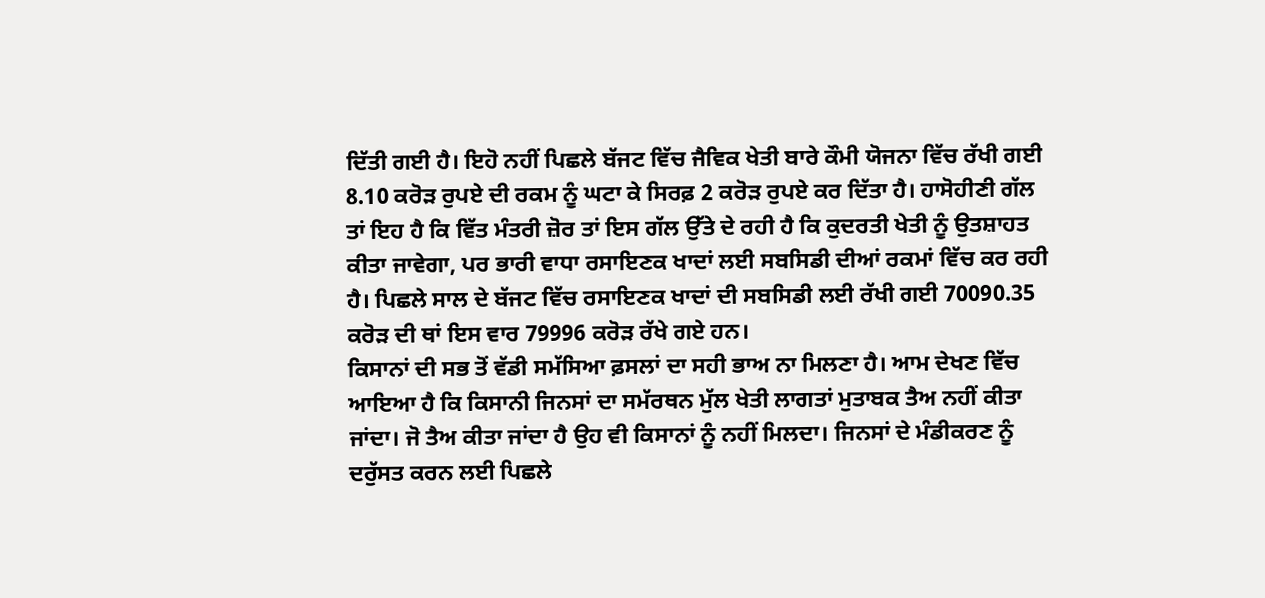ਦਿੱਤੀ ਗਈ ਹੈ। ਇਹੋ ਨਹੀਂ ਪਿਛਲੇ ਬੱਜਟ ਵਿੱਚ ਜੈਵਿਕ ਖੇਤੀ ਬਾਰੇ ਕੌਮੀ ਯੋਜਨਾ ਵਿੱਚ ਰੱਖੀ ਗਈ 8.10 ਕਰੋੜ ਰੁਪਏ ਦੀ ਰਕਮ ਨੂੰ ਘਟਾ ਕੇ ਸਿਰਫ਼ 2 ਕਰੋੜ ਰੁਪਏ ਕਰ ਦਿੱਤਾ ਹੈ। ਹਾਸੋਹੀਣੀ ਗੱਲ ਤਾਂ ਇਹ ਹੈ ਕਿ ਵਿੱਤ ਮੰਤਰੀ ਜ਼ੋਰ ਤਾਂ ਇਸ ਗੱਲ ਉੱਤੇ ਦੇ ਰਹੀ ਹੈ ਕਿ ਕੁਦਰਤੀ ਖੇਤੀ ਨੂੰ ਉਤਸ਼ਾਹਤ ਕੀਤਾ ਜਾਵੇਗਾ, ਪਰ ਭਾਰੀ ਵਾਧਾ ਰਸਾਇਣਕ ਖਾਦਾਂ ਲਈ ਸਬਸਿਡੀ ਦੀਆਂ ਰਕਮਾਂ ਵਿੱਚ ਕਰ ਰਹੀ ਹੈ। ਪਿਛਲੇ ਸਾਲ ਦੇ ਬੱਜਟ ਵਿੱਚ ਰਸਾਇਣਕ ਖਾਦਾਂ ਦੀ ਸਬਸਿਡੀ ਲਈ ਰੱਖੀ ਗਈ 70090.35 ਕਰੋੜ ਦੀ ਥਾਂ ਇਸ ਵਾਰ 79996 ਕਰੋੜ ਰੱਖੇ ਗਏ ਹਨ।
ਕਿਸਾਨਾਂ ਦੀ ਸਭ ਤੋਂ ਵੱਡੀ ਸਮੱਸਿਆ ਫ਼ਸਲਾਂ ਦਾ ਸਹੀ ਭਾਅ ਨਾ ਮਿਲਣਾ ਹੈ। ਆਮ ਦੇਖਣ ਵਿੱਚ ਆਇਆ ਹੈ ਕਿ ਕਿਸਾਨੀ ਜਿਨਸਾਂ ਦਾ ਸਮੱਰਥਨ ਮੁੱਲ ਖੇਤੀ ਲਾਗਤਾਂ ਮੁਤਾਬਕ ਤੈਅ ਨਹੀਂ ਕੀਤਾ ਜਾਂਦਾ। ਜੋ ਤੈਅ ਕੀਤਾ ਜਾਂਦਾ ਹੈ ਉਹ ਵੀ ਕਿਸਾਨਾਂ ਨੂੰ ਨਹੀਂ ਮਿਲਦਾ। ਜਿਨਸਾਂ ਦੇ ਮੰਡੀਕਰਣ ਨੂੰ ਦਰੁੱਸਤ ਕਰਨ ਲਈ ਪਿਛਲੇ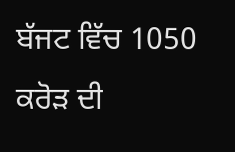ਬੱਜਟ ਵਿੱਚ 1050 ਕਰੋੜ ਦੀ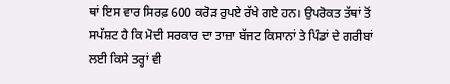ਥਾਂ ਇਸ ਵਾਰ ਸਿਰਫ਼ 600 ਕਰੋੜ ਰੁਪਏ ਰੱਖੇ ਗਏ ਹਨ। ਉਪਰੋਕਤ ਤੱਥਾਂ ਤੋਂ ਸਪੱਸ਼ਟ ਹੈ ਕਿ ਮੋਦੀ ਸਰਕਾਰ ਦਾ ਤਾਜ਼ਾ ਬੱਜਟ ਕਿਸਾਨਾਂ ਤੇ ਪਿੰਡਾਂ ਦੇ ਗਰੀਬਾਂ ਲਈ ਕਿਸੇ ਤਰ੍ਹਾਂ ਵੀ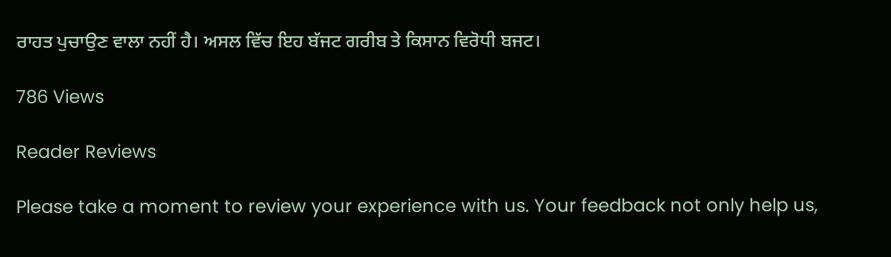ਰਾਹਤ ਪੁਚਾਉਣ ਵਾਲਾ ਨਹੀਂ ਹੈ। ਅਸਲ ਵਿੱਚ ਇਹ ਬੱਜਟ ਗਰੀਬ ਤੇ ਕਿਸਾਨ ਵਿਰੋਧੀ ਬਜਟ।

786 Views

Reader Reviews

Please take a moment to review your experience with us. Your feedback not only help us,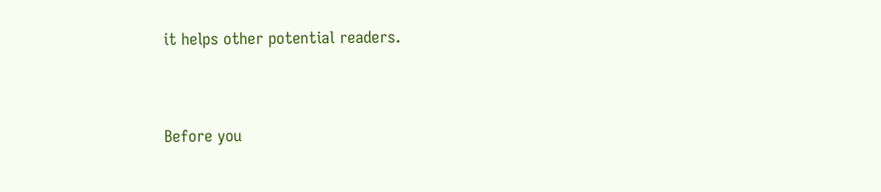it helps other potential readers.


Before you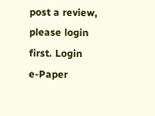post a review, please login first. Login
e-Paper